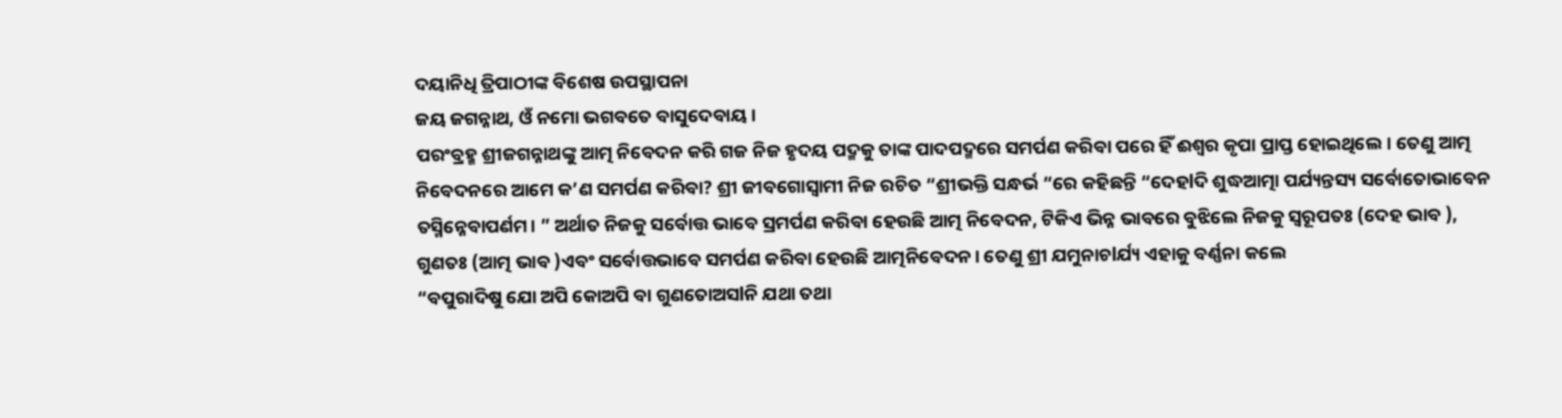ଦୟାନିଧି ତ୍ରିପାଠୀଙ୍କ ବିଶେଷ ଉପସ୍ଥାପନା
ଜୟ ଜଗନ୍ନାଥ, ଓଁ ନମୋ ଭଗବତେ ବାସୁଦେବାୟ ।
ପରଂବ୍ରହ୍ମ ଶ୍ରୀଜଗନ୍ନାଥଙ୍କୁ ଆତ୍ମ ନିବେଦନ କରି ଗଜ ନିଜ ହୃଦୟ ପଦ୍ମକୁ ତାଙ୍କ ପାଦପଦ୍ମରେ ସମର୍ପଣ କରିବା ପରେ ହିଁ ଈଶ୍ୱର କୃପା ପ୍ରାପ୍ତ ହୋଇଥିଲେ। ତେଣୁ ଆତ୍ମ ନିବେଦନରେ ଆମେ କ’ଣ ସମର୍ପଣ କରିବା? ଶ୍ରୀ ଜୀବଗୋସ୍ୱାମୀ ନିଜ ରଚିତ “ଶ୍ରୀଭକ୍ତି ସନ୍ଧର୍ଭ “ରେ କହିଛନ୍ତି “ଦେହlଦି ଶୁଦ୍ଧଆତ୍ମା ପର୍ଯ୍ୟନ୍ତସ୍ୟ ସର୍ବୋତୋଭାବେନ ତସ୍ମିନ୍ନେବାପର୍ଣମ। ” ଅର୍ଥାତ ନିଜକୁ ସର୍ବୋତ୍ତ ଭାବେ ସ୍ରମର୍ପଣ କରିବା ହେଉଛି ଆତ୍ମ ନିବେଦନ, ଟିକିଏ ଭିନ୍ନ ଭାବରେ ବୁଝିଲେ ନିଜକୁ ସ୍ୱରୂପତଃ (ଦେହ ଭାବ ), ଗୁଣତଃ (ଆତ୍ମ ଭାବ )ଏବଂ ସର୍ବୋତ୍ତଭାବେ ସମର୍ପଣ କରିବା ହେଉଛି ଆତ୍ମନିବେଦନ। ତେଣୁ ଶ୍ରୀ ଯମୁନାଚlର୍ଯ୍ୟ ଏହାକୁ ବର୍ଣ୍ଣନା କଲେ
“ବପୁରାଦିଷୁ ଯୋ ଅପି କୋଅପି ବା ଗୁଣତୋଅସlନି ଯଥା ତଥା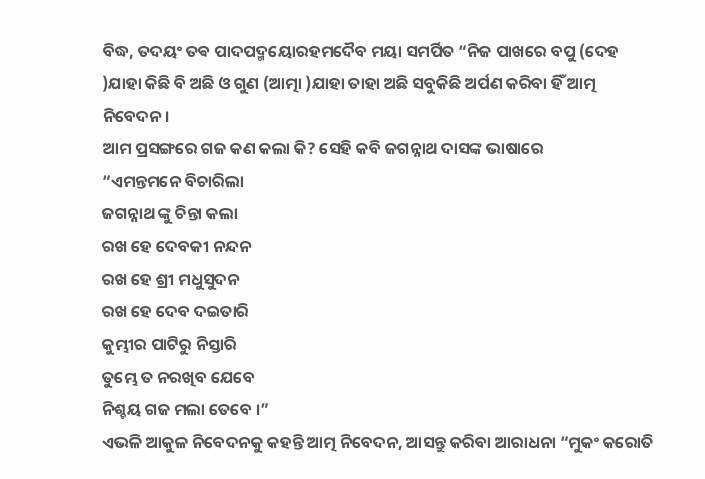ବିଦ୍ଧ, ତଦୟଂ ତଵ ପାଦପଦ୍ମୟୋରହମଦୈବ ମୟା ସମର୍ପିତ “ନିଜ ପାଖରେ ବପୁ (ଦେହ )ଯାହା କିଛି ବି ଅଛି ଓ ଗୁଣ (ଆତ୍ମା )ଯାହା ତାହା ଅଛି ସବୁକିଛି ଅର୍ପଣ କରିବା ହିଁ ଆତ୍ମ ନିବେଦନ।
ଆମ ପ୍ରସଙ୍ଗରେ ଗଜ କଣ କଲା କି? ସେହି କବି ଜଗନ୍ନାଥ ଦାସଙ୍କ ଭାଷାରେ
“ଏମନ୍ତମନେ ବିଚାରିଲା
ଜଗନ୍ନାଥ ଙ୍କୁ ଚିନ୍ତା କଲା
ରଖ ହେ ଦେବକୀ ନନ୍ଦନ
ରଖ ହେ ଶ୍ରୀ ମଧୁସୁଦନ
ରଖ ହେ ଦେବ ଦଇତାରି
କୁମ୍ଭୀର ପାଟିରୁ ନିସ୍ତାରି
ତୁମ୍ଭେ ତ ନରଖିବ ଯେବେ
ନିଶ୍ଚୟ ଗଜ ମଲା ତେବେ ।”
ଏଭଳି ଆକୁଳ ନିବେଦନକୁ କହନ୍ତି ଆତ୍ମ ନିବେଦନ, ଆସନ୍ତୁ କରିବା ଆରାଧନା “ମୁକଂ କରୋତି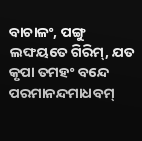ବାଚାଳଂ, ପଙ୍ଗୁ ଲଙ୍ଘୟତେ ଗିରିମ୍, ଯତ କୃପା ତମହଂ ବନ୍ଦେ ପରମାନନ୍ଦମାଧବମ୍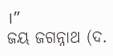।”
ଜୟ ଜଗନ୍ନାଥ (ଦ.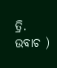ତ୍ରି. ଉବାଚ )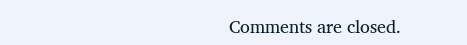Comments are closed.